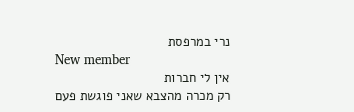נרי במרפסת
New member
אין לי חברות
רק מכרה מהצבא שאני פוגשת פעם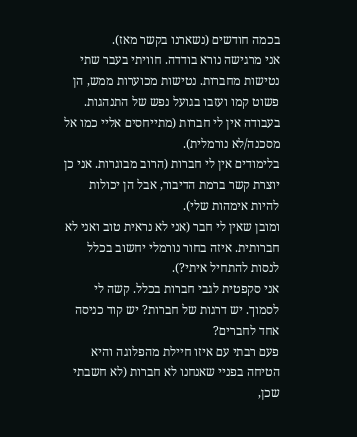בכמה חודשים (נשארנו בקשר מאז).
אני מרגישה נורא בודדה. חוויתי בעבר שתי נטישות מחברות. נטישות מכוערות ממש, הן פשוט קמו ועזבו בגועל נפש של התנהגות.
בעבודה אין לי חברות (מתייחסים אליי כמו אל מסכנה/לא נורמלית).
בלימודים אין לי חברות (הרוב מבוגרות. אני כן יוצרת קשר ברמת הדיבור, אבל הן יכולות להיות אימהות שלי).
ומובן שאין לי חבר (אני לא נראית טוב ואני לא חברותית. איזה בחור נורמלי יחשוב בכלל לנסות להתחיל איתי?).
אני סקפטית לגבי חברות בכלל. קשה לי לסמוך. יש דרגות של חברות? יש קוד כניסה אחד לחברים?
פעם רבתי עם איזו חיילת מהפלוגה והיא הטיחה בפניי שאנחנו לא חברות (לא חשבתי שכן,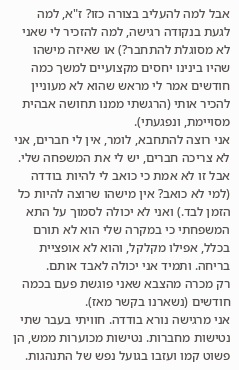אבל למה להעליב בצורה כזו? ז"א, למה לגעת בנקודה רגישה, למה להזכיר לי שאני לא מסוגלת להתחבר?) או שאיזה מישהו שהיו בינינו יחסים מקצועיים למשך כמה חודשים אמר לי מראש שהוא לא מעוניין להכיר אותי (הרגשתי ממנו תחושה אבהית מסויימת, ונפגעתי).
אני רוצה להתחבא, לומר, אין לי חברים, אני לא צריכה חברים, יש לי את המשפחה שלי. אבל זו לא אמת כי כואב לי להיות בודדה (למי לא כואב? אין מישהו שרוצה להיות כל הזמן לבד.) ואני לא יכולה לסמוך על התא המשפחתי כי במקרה שלי הוא לא תורם בכלל, אפילו מקלקל, והוא לא אופציית בריחה. ותמיד אני יכולה לאבד אותם.
רק מכרה מהצבא שאני פוגשת פעם בכמה חודשים (נשארנו בקשר מאז).
אני מרגישה נורא בודדה. חוויתי בעבר שתי נטישות מחברות. נטישות מכוערות ממש, הן פשוט קמו ועזבו בגועל נפש של התנהגות.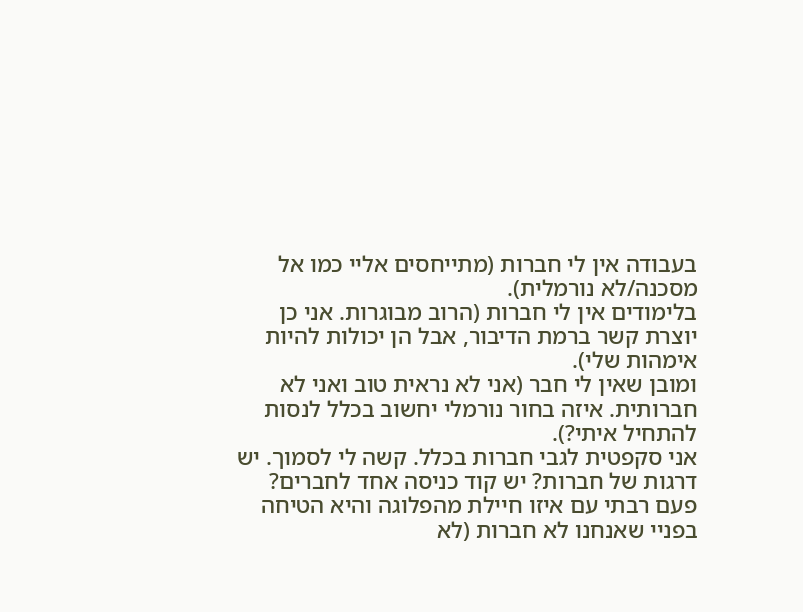בעבודה אין לי חברות (מתייחסים אליי כמו אל מסכנה/לא נורמלית).
בלימודים אין לי חברות (הרוב מבוגרות. אני כן יוצרת קשר ברמת הדיבור, אבל הן יכולות להיות אימהות שלי).
ומובן שאין לי חבר (אני לא נראית טוב ואני לא חברותית. איזה בחור נורמלי יחשוב בכלל לנסות להתחיל איתי?).
אני סקפטית לגבי חברות בכלל. קשה לי לסמוך. יש דרגות של חברות? יש קוד כניסה אחד לחברים?
פעם רבתי עם איזו חיילת מהפלוגה והיא הטיחה בפניי שאנחנו לא חברות (לא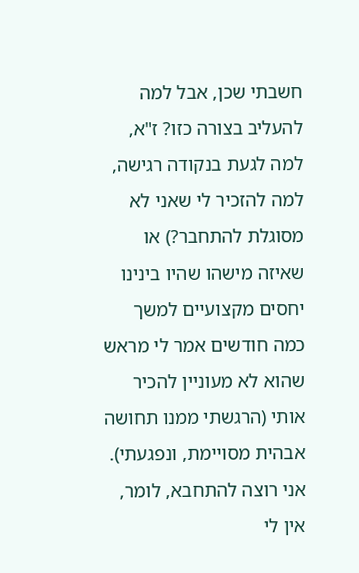חשבתי שכן, אבל למה להעליב בצורה כזו? ז"א, למה לגעת בנקודה רגישה, למה להזכיר לי שאני לא מסוגלת להתחבר?) או שאיזה מישהו שהיו בינינו יחסים מקצועיים למשך כמה חודשים אמר לי מראש שהוא לא מעוניין להכיר אותי (הרגשתי ממנו תחושה אבהית מסויימת, ונפגעתי).
אני רוצה להתחבא, לומר, אין לי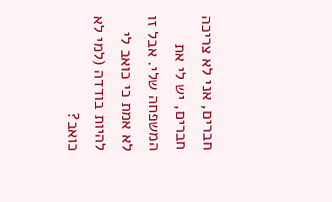חברים, אני לא צריכה חברים, יש לי את המשפחה שלי. אבל זו לא אמת כי כואב לי להיות בודדה (למי לא כואב?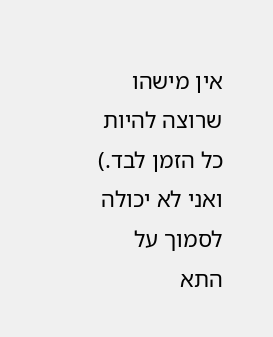אין מישהו שרוצה להיות כל הזמן לבד.) ואני לא יכולה לסמוך על התא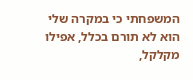המשפחתי כי במקרה שלי הוא לא תורם בכלל, אפילו מקלקל,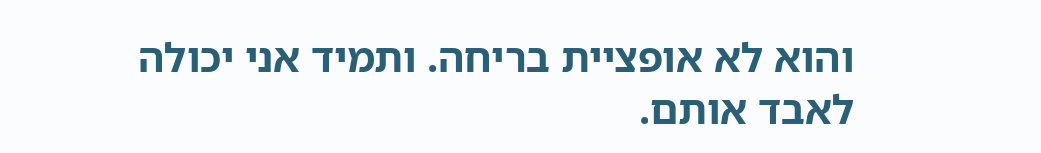והוא לא אופציית בריחה. ותמיד אני יכולה לאבד אותם.